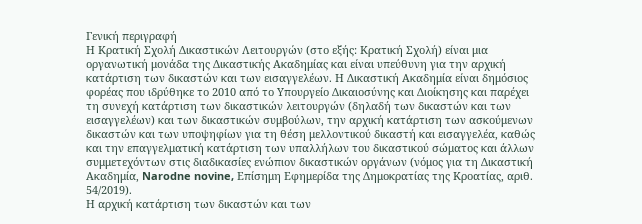Γενική περιγραφή
Η Κρατική Σχολή Δικαστικών Λειτουργών (στο εξής: Κρατική Σχολή) είναι μια οργανωτική μονάδα της Δικαστικής Ακαδημίας και είναι υπεύθυνη για την αρχική κατάρτιση των δικαστών και των εισαγγελέων. Η Δικαστική Ακαδημία είναι δημόσιος φορέας που ιδρύθηκε το 2010 από το Υπουργείο Δικαιοσύνης και Διοίκησης και παρέχει τη συνεχή κατάρτιση των δικαστικών λειτουργών (δηλαδή των δικαστών και των εισαγγελέων) και των δικαστικών συμβούλων, την αρχική κατάρτιση των ασκούμενων δικαστών και των υποψηφίων για τη θέση μελλοντικού δικαστή και εισαγγελέα, καθώς και την επαγγελματική κατάρτιση των υπαλλήλων του δικαστικού σώματος και άλλων συμμετεχόντων στις διαδικασίες ενώπιον δικαστικών οργάνων (νόμος για τη Δικαστική Ακαδημία, Narodne novine, Επίσημη Εφημερίδα της Δημοκρατίας της Κροατίας, αριθ. 54/2019).
Η αρχική κατάρτιση των δικαστών και των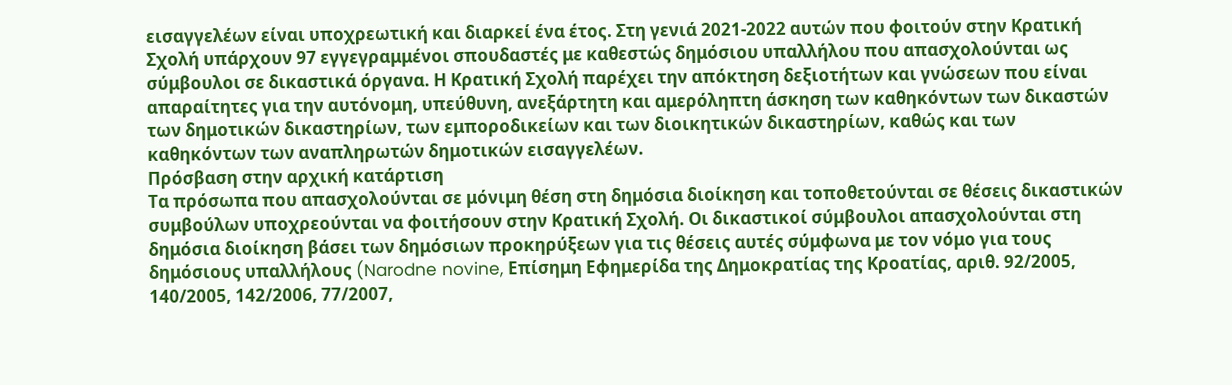εισαγγελέων είναι υποχρεωτική και διαρκεί ένα έτος. Στη γενιά 2021-2022 αυτών που φοιτούν στην Κρατική Σχολή υπάρχουν 97 εγγεγραμμένοι σπουδαστές με καθεστώς δημόσιου υπαλλήλου που απασχολούνται ως σύμβουλοι σε δικαστικά όργανα. Η Κρατική Σχολή παρέχει την απόκτηση δεξιοτήτων και γνώσεων που είναι απαραίτητες για την αυτόνομη, υπεύθυνη, ανεξάρτητη και αμερόληπτη άσκηση των καθηκόντων των δικαστών των δημοτικών δικαστηρίων, των εμποροδικείων και των διοικητικών δικαστηρίων, καθώς και των καθηκόντων των αναπληρωτών δημοτικών εισαγγελέων.
Πρόσβαση στην αρχική κατάρτιση
Τα πρόσωπα που απασχολούνται σε μόνιμη θέση στη δημόσια διοίκηση και τοποθετούνται σε θέσεις δικαστικών συμβούλων υποχρεούνται να φοιτήσουν στην Κρατική Σχολή. Οι δικαστικοί σύμβουλοι απασχολούνται στη δημόσια διοίκηση βάσει των δημόσιων προκηρύξεων για τις θέσεις αυτές σύμφωνα με τον νόμο για τους δημόσιους υπαλλήλους (Narodne novine, Επίσημη Εφημερίδα της Δημοκρατίας της Κροατίας, αριθ. 92/2005, 140/2005, 142/2006, 77/2007,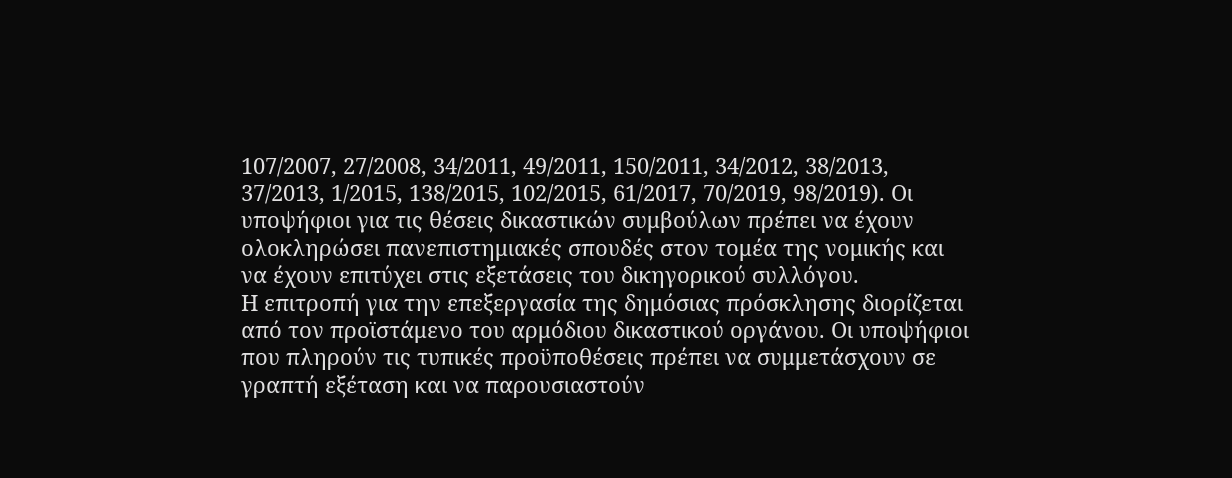107/2007, 27/2008, 34/2011, 49/2011, 150/2011, 34/2012, 38/2013, 37/2013, 1/2015, 138/2015, 102/2015, 61/2017, 70/2019, 98/2019). Οι υποψήφιοι για τις θέσεις δικαστικών συμβούλων πρέπει να έχουν ολοκληρώσει πανεπιστημιακές σπουδές στον τομέα της νομικής και να έχουν επιτύχει στις εξετάσεις του δικηγορικού συλλόγου.
Η επιτροπή για την επεξεργασία της δημόσιας πρόσκλησης διορίζεται από τον προϊστάμενο του αρμόδιου δικαστικού οργάνου. Οι υποψήφιοι που πληρούν τις τυπικές προϋποθέσεις πρέπει να συμμετάσχουν σε γραπτή εξέταση και να παρουσιαστούν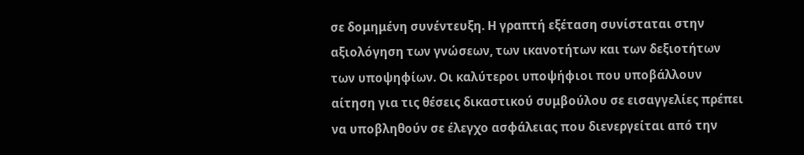σε δομημένη συνέντευξη. Η γραπτή εξέταση συνίσταται στην αξιολόγηση των γνώσεων, των ικανοτήτων και των δεξιοτήτων των υποψηφίων. Οι καλύτεροι υποψήφιοι που υποβάλλουν αίτηση για τις θέσεις δικαστικού συμβούλου σε εισαγγελίες πρέπει να υποβληθούν σε έλεγχο ασφάλειας που διενεργείται από την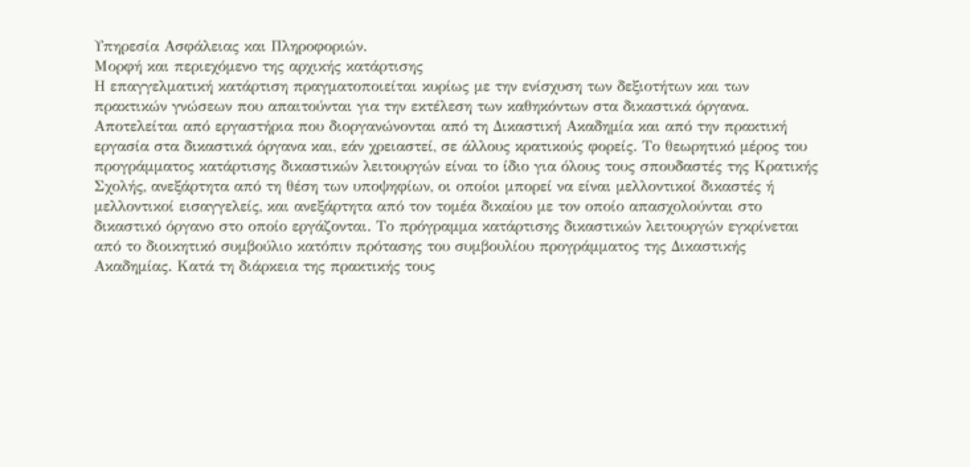Υπηρεσία Ασφάλειας και Πληροφοριών.
Μορφή και περιεχόμενο της αρχικής κατάρτισης
Η επαγγελματική κατάρτιση πραγματοποιείται κυρίως με την ενίσχυση των δεξιοτήτων και των πρακτικών γνώσεων που απαιτούνται για την εκτέλεση των καθηκόντων στα δικαστικά όργανα. Αποτελείται από εργαστήρια που διοργανώνονται από τη Δικαστική Ακαδημία και από την πρακτική εργασία στα δικαστικά όργανα και, εάν χρειαστεί, σε άλλους κρατικούς φορείς. Το θεωρητικό μέρος του προγράμματος κατάρτισης δικαστικών λειτουργών είναι το ίδιο για όλους τους σπουδαστές της Κρατικής Σχολής, ανεξάρτητα από τη θέση των υποψηφίων, οι οποίοι μπορεί να είναι μελλοντικοί δικαστές ή μελλοντικοί εισαγγελείς, και ανεξάρτητα από τον τομέα δικαίου με τον οποίο απασχολούνται στο δικαστικό όργανο στο οποίο εργάζονται. Το πρόγραμμα κατάρτισης δικαστικών λειτουργών εγκρίνεται από το διοικητικό συμβούλιο κατόπιν πρότασης του συμβουλίου προγράμματος της Δικαστικής Ακαδημίας. Κατά τη διάρκεια της πρακτικής τους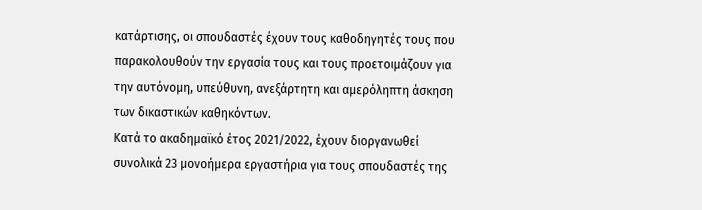κατάρτισης, οι σπουδαστές έχουν τους καθοδηγητές τους που παρακολουθούν την εργασία τους και τους προετοιμάζουν για την αυτόνομη, υπεύθυνη, ανεξάρτητη και αμερόληπτη άσκηση των δικαστικών καθηκόντων.
Κατά το ακαδημαϊκό έτος 2021/2022, έχουν διοργανωθεί συνολικά 23 μονοήμερα εργαστήρια για τους σπουδαστές της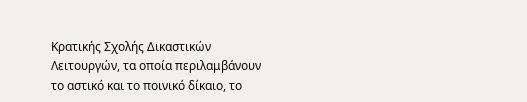Κρατικής Σχολής Δικαστικών Λειτουργών, τα οποία περιλαμβάνουν το αστικό και το ποινικό δίκαιο, το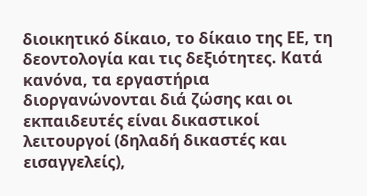διοικητικό δίκαιο, το δίκαιο της ΕΕ, τη δεοντολογία και τις δεξιότητες. Κατά κανόνα, τα εργαστήρια διοργανώνονται διά ζώσης και οι εκπαιδευτές είναι δικαστικοί λειτουργοί (δηλαδή δικαστές και εισαγγελείς),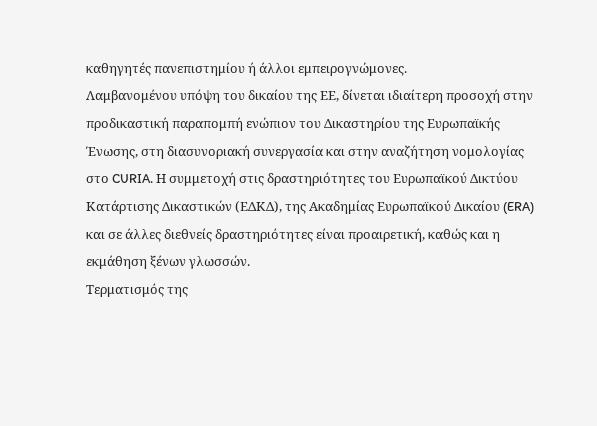καθηγητές πανεπιστημίου ή άλλοι εμπειρογνώμονες.
Λαμβανομένου υπόψη του δικαίου της ΕΕ, δίνεται ιδιαίτερη προσοχή στην προδικαστική παραπομπή ενώπιον του Δικαστηρίου της Ευρωπαϊκής Ένωσης, στη διασυνοριακή συνεργασία και στην αναζήτηση νομολογίας στο CURIA. Η συμμετοχή στις δραστηριότητες του Ευρωπαϊκού Δικτύου Κατάρτισης Δικαστικών (ΕΔΚΔ), της Ακαδημίας Ευρωπαϊκού Δικαίου (ERA) και σε άλλες διεθνείς δραστηριότητες είναι προαιρετική, καθώς και η εκμάθηση ξένων γλωσσών.
Τερματισμός της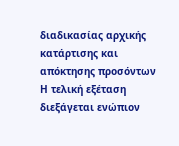διαδικασίας αρχικής κατάρτισης και απόκτησης προσόντων
Η τελική εξέταση διεξάγεται ενώπιον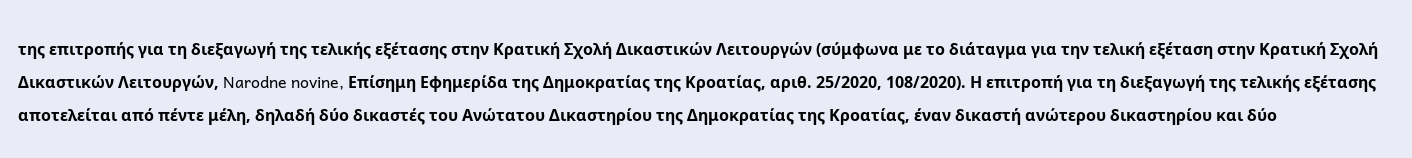της επιτροπής για τη διεξαγωγή της τελικής εξέτασης στην Κρατική Σχολή Δικαστικών Λειτουργών (σύμφωνα με το διάταγμα για την τελική εξέταση στην Κρατική Σχολή Δικαστικών Λειτουργών, Narodne novine, Επίσημη Εφημερίδα της Δημοκρατίας της Κροατίας, αριθ. 25/2020, 108/2020). Η επιτροπή για τη διεξαγωγή της τελικής εξέτασης αποτελείται από πέντε μέλη, δηλαδή δύο δικαστές του Ανώτατου Δικαστηρίου της Δημοκρατίας της Κροατίας, έναν δικαστή ανώτερου δικαστηρίου και δύο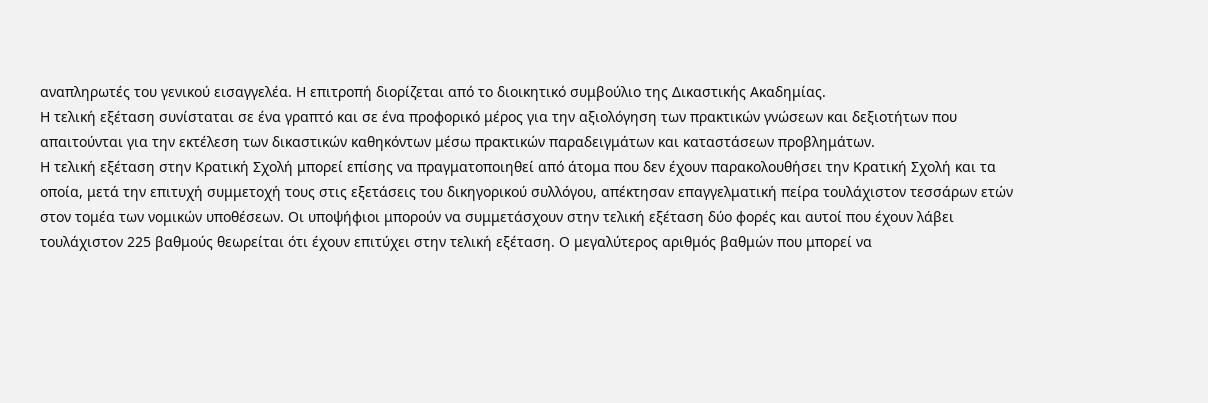αναπληρωτές του γενικού εισαγγελέα. Η επιτροπή διορίζεται από το διοικητικό συμβούλιο της Δικαστικής Ακαδημίας.
Η τελική εξέταση συνίσταται σε ένα γραπτό και σε ένα προφορικό μέρος για την αξιολόγηση των πρακτικών γνώσεων και δεξιοτήτων που απαιτούνται για την εκτέλεση των δικαστικών καθηκόντων μέσω πρακτικών παραδειγμάτων και καταστάσεων προβλημάτων.
Η τελική εξέταση στην Κρατική Σχολή μπορεί επίσης να πραγματοποιηθεί από άτομα που δεν έχουν παρακολουθήσει την Κρατική Σχολή και τα οποία, μετά την επιτυχή συμμετοχή τους στις εξετάσεις του δικηγορικού συλλόγου, απέκτησαν επαγγελματική πείρα τουλάχιστον τεσσάρων ετών στον τομέα των νομικών υποθέσεων. Οι υποψήφιοι μπορούν να συμμετάσχουν στην τελική εξέταση δύο φορές και αυτοί που έχουν λάβει τουλάχιστον 225 βαθμούς θεωρείται ότι έχουν επιτύχει στην τελική εξέταση. Ο μεγαλύτερος αριθμός βαθμών που μπορεί να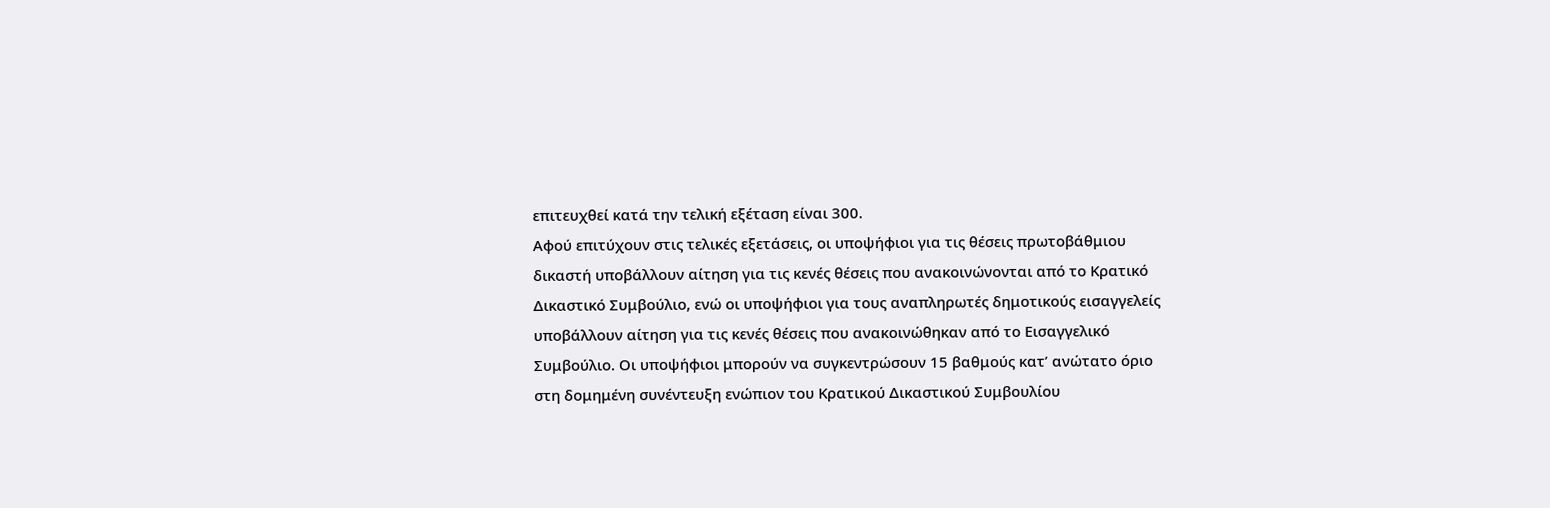επιτευχθεί κατά την τελική εξέταση είναι 300.
Αφού επιτύχουν στις τελικές εξετάσεις, οι υποψήφιοι για τις θέσεις πρωτοβάθμιου δικαστή υποβάλλουν αίτηση για τις κενές θέσεις που ανακοινώνονται από το Κρατικό Δικαστικό Συμβούλιο, ενώ οι υποψήφιοι για τους αναπληρωτές δημοτικούς εισαγγελείς υποβάλλουν αίτηση για τις κενές θέσεις που ανακοινώθηκαν από το Εισαγγελικό Συμβούλιο. Οι υποψήφιοι μπορούν να συγκεντρώσουν 15 βαθμούς κατ’ ανώτατο όριο στη δομημένη συνέντευξη ενώπιον του Κρατικού Δικαστικού Συμβουλίου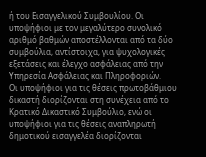ή του Εισαγγελικού Συμβουλίου. Οι υποψήφιοι με τον μεγαλύτερο συνολικό αριθμό βαθμών αποστέλλονται από τα δύο συμβούλια, αντίστοιχα, για ψυχολογικές εξετάσεις και έλεγχο ασφάλειας από την Υπηρεσία Ασφάλειας και Πληροφοριών.
Οι υποψήφιοι για τις θέσεις πρωτοβάθμιου δικαστή διορίζονται στη συνέχεια από το Κρατικό Δικαστικό Συμβούλιο, ενώ οι υποψήφιοι για τις θέσεις αναπληρωτή δημοτικού εισαγγελέα διορίζονται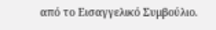από το Εισαγγελικό Συμβούλιο.